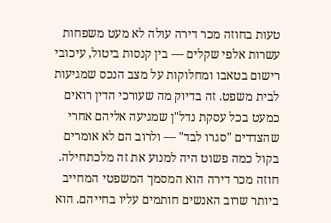טעות בחוזה מכר דירה עולה לא מעט משפחות עשרות אלפי שקלים — בין קנסות ביטול, עיכובי רישום בטאבו ומחלוקות על מצב הנכס שמגיעות לבית משפט. זה בדיוק מה שעורכי הדין רואים כמעט בכל עסקת נדל"ן שמגיעה אליהם אחרי שהצדדים "סגרו לבד" — ולרוב הם לא אומרים בקול כמה פשוט היה למנוע את זה מלכתחילה.
חוזה מכר דירה הוא המסמך המשפטי המחייב ביותר שרוב האנשים חותמים עליו בחייהם. הוא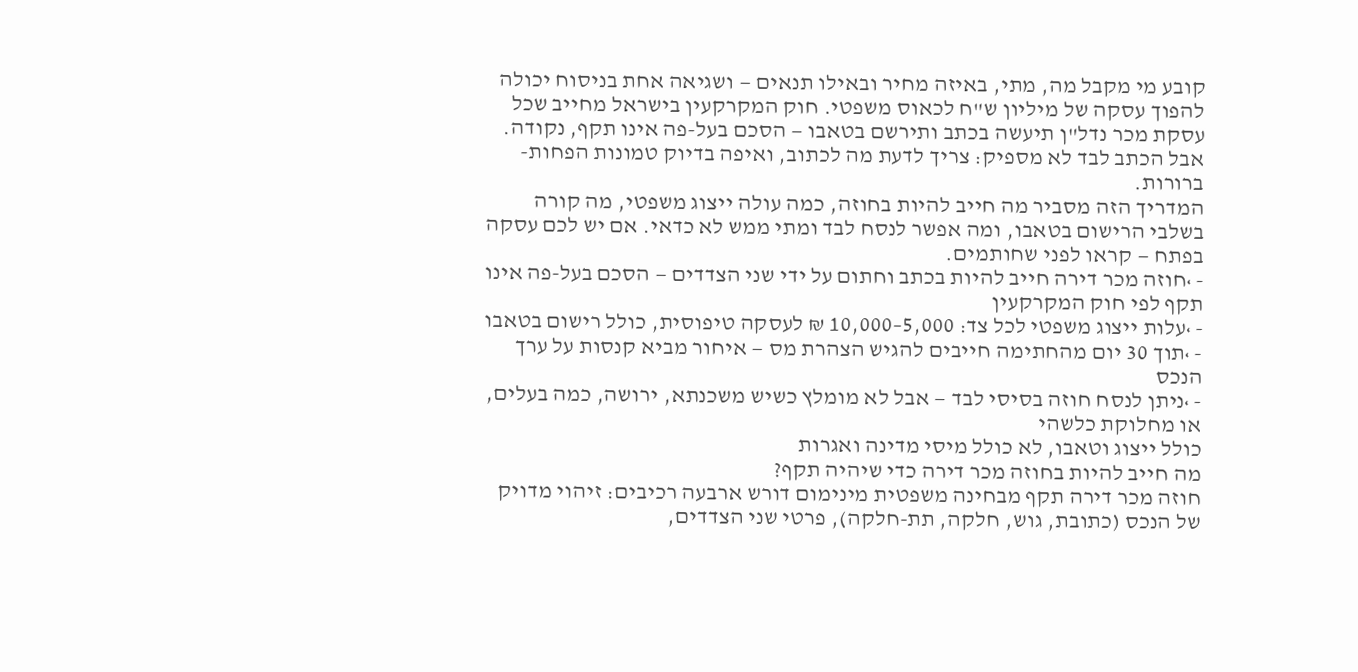קובע מי מקבל מה, מתי, באיזה מחיר ובאילו תנאים — ושגיאה אחת בניסוח יכולה להפוך עסקה של מיליון ש"ח לכאוס משפטי. חוק המקרקעין בישראל מחייב שכל עסקת מכר נדל"ן תיעשה בכתב ותירשם בטאבו — הסכם בעל-פה אינו תקף, נקודה. אבל הכתב לבד לא מספיק: צריך לדעת מה לכתוב, ואיפה בדיוק טמונות הפחות-ברורות.
המדריך הזה מסביר מה חייב להיות בחוזה, כמה עולה ייצוג משפטי, מה קורה בשלבי הרישום בטאבו, ומה אפשר לנסח לבד ומתי ממש לא כדאי. אם יש לכם עסקה בפתח — קראו לפני שחותמים.
- ›חוזה מכר דירה חייב להיות בכתב וחתום על ידי שני הצדדים — הסכם בעל-פה אינו תקף לפי חוק המקרקעין
- ›עלות ייצוג משפטי לכל צד: 5,000–10,000 ₪ לעסקה טיפוסית, כולל רישום בטאבו
- ›תוך 30 יום מהחתימה חייבים להגיש הצהרת מס — איחור מביא קנסות על ערך הנכס
- ›ניתן לנסח חוזה בסיסי לבד — אבל לא מומלץ כשיש משכנתא, ירושה, כמה בעלים, או מחלוקת כלשהי
כולל ייצוג וטאבו, לא כולל מיסי מדינה ואגרות
מה חייב להיות בחוזה מכר דירה כדי שיהיה תקף?
חוזה מכר דירה תקף מבחינה משפטית מינימום דורש ארבעה רכיבים: זיהוי מדויק של הנכס (כתובת, גוש, חלקה, תת-חלקה), פרטי שני הצדדים,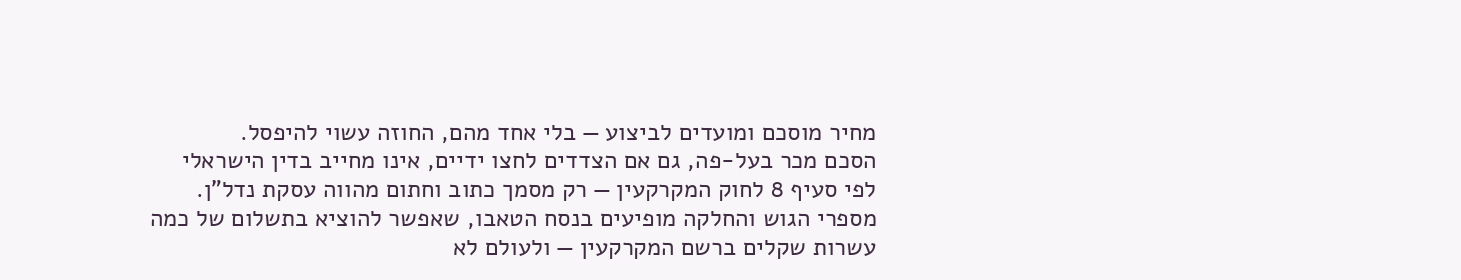מחיר מוסכם ומועדים לביצוע — בלי אחד מהם, החוזה עשוי להיפסל.
הסכם מכר בעל-פה, גם אם הצדדים לחצו ידיים, אינו מחייב בדין הישראלי לפי סעיף 8 לחוק המקרקעין — רק מסמך כתוב וחתום מהווה עסקת נדל"ן. מספרי הגוש והחלקה מופיעים בנסח הטאבו, שאפשר להוציא בתשלום של כמה עשרות שקלים ברשם המקרקעין — ולעולם לא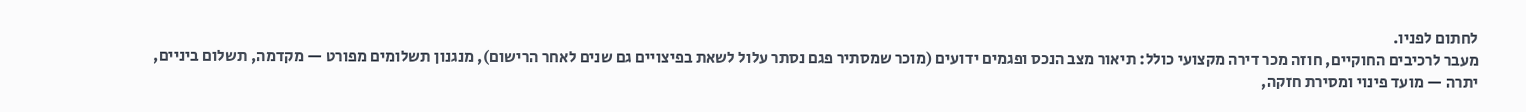לחתום לפניו.
מעבר לרכיבים החוקיים, חוזה מכר דירה מקצועי כולל: תיאור מצב הנכס ופגמים ידועים (מוכר שמסתיר פגם נסתר עלול לשאת בפיצויים גם שנים לאחר הרישום), מנגנון תשלומים מפורט — מקדמה, תשלום ביניים, יתרה — מועד פינוי ומסירת חזקה,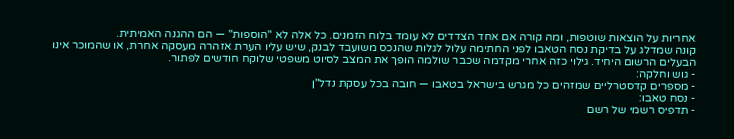אחריות על הוצאות שוטפות, ומה קורה אם אחד הצדדים לא עומד בלוח הזמנים. כל אלה לא "הוספות" — הם ההגנה האמיתית.
קונה שמדלג על בדיקת נסח הטאבו לפני החתימה עלול לגלות שהנכס משועבד לבנק, שיש עליו הערת אזהרה מעסקה אחרת, או שהמוכר אינו הבעלים הרשום היחיד. גילוי כזה אחרי מקדמה שכבר שולמה הופך את המצב לסיוט משפטי שלוקח חודשים לפתור.
- גוש וחלקה:
- מספרים קדסטרליים שמזהים כל מגרש בישראל בטאבו — חובה בכל עסקת נדל"ן
- נסח טאבו:
- תדפיס רשמי של רשם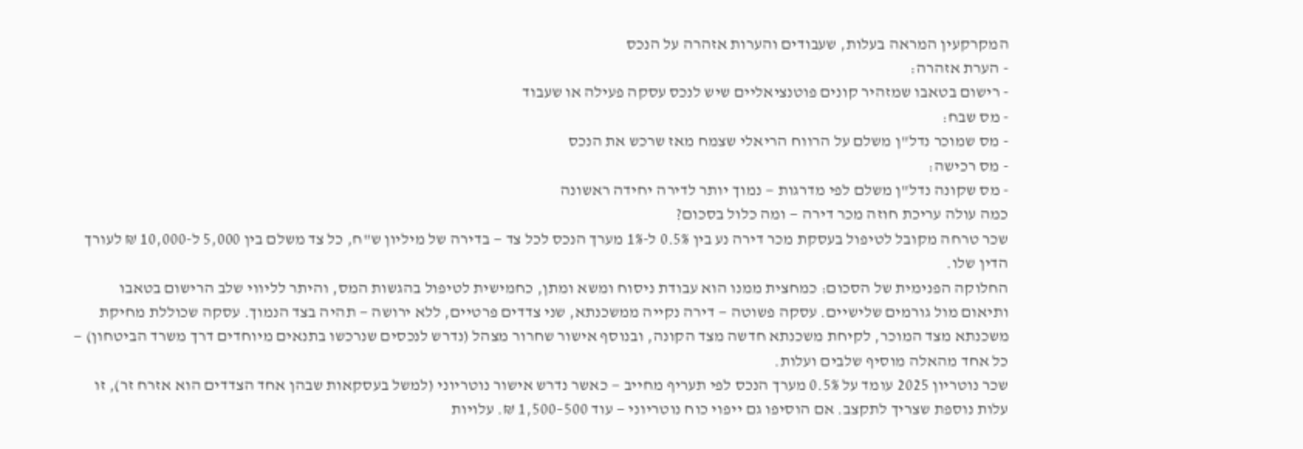המקרקעין המראה בעלות, שעבודים והערות אזהרה על הנכס
- הערת אזהרה:
- רישום בטאבו שמזהיר קונים פוטנציאליים שיש לנכס עסקה פעילה או שעבוד
- מס שבח:
- מס שמוכר נדל"ן משלם על הרווח הריאלי שצמח מאז שרכש את הנכס
- מס רכישה:
- מס שקונה נדל"ן משלם לפי מדרגות — נמוך יותר לדירה יחידה ראשונה
כמה עולה עריכת חוזה מכר דירה — ומה כלול בסכום?
שכר טרחה מקובל לטיפול בעסקת מכר דירה נע בין 0.5% ל-1% מערך הנכס לכל צד — בדירה של מיליון ש"ח, כל צד משלם בין 5,000 ל-10,000 ₪ לעורך הדין שלו.
החלוקה הפנימית של הסכום: כמחצית ממנו הוא עבודת ניסוח ומשא ומתן, כחמישית לטיפול בהגשות המס, והיתר לליווי שלב הרישום בטאבו ותיאום מול גורמים שלישיים. עסקה פשוטה — דירה נקייה ממשכנתא, שני צדדים פרטיים, ללא ירושה — תהיה בצד הנמוך. עסקה שכוללת מחיקת משכנתא מצד המוכר, לקיחת משכנתא חדשה מצד הקונה, ובנוסף אישור שחרור מצהל (נדרש לנכסים שנרכשו בתנאים מיוחדים דרך משרד הביטחון) — כל אחד מהאלה מוסיף שלבים ועלות.
שכר נוטריון 2025 עומד על 0.5% מערך הנכס לפי תעריף מחייב — כאשר נדרש אישור נוטריוני (למשל בעסקאות שבהן אחד הצדדים הוא אזרח זר), זו עלות נוספת שצריך לתקצב. אם הוסיפו גם ייפוי כוח נוטריוני — עוד 500–1,500 ₪. עלויות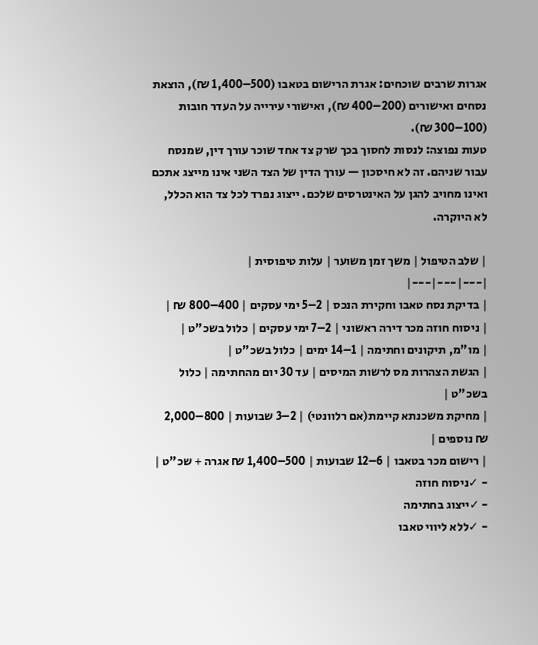אגרות שרבים שוכחים: אגרת הרישום בטאבו (500–1,400 ₪), הוצאת נסחים ואישורים (200–400 ₪), ואישורי עירייה על העדר חובות (100–300 ₪).
טעות נפוצה: לנסות לחסוך בכך שרק צד אחד שוכר עורך דין, שמנסח עבור שניהם. זה לא חיסכון — עורך הדין של הצד השני אינו מייצג אתכם ואינו מחויב להגן על האינטרסים שלכם. ייצוג נפרד לכל צד הוא הכלל, לא היוקרה.

| שלב הטיפול | משך זמן משוער | עלות טיפוסית |
|---|---|---|
| בדיקת נסח טאבו וחקירת הנכס | 2–5 ימי עסקים | 400–800 ₪ |
| ניסוח חוזה מכר דירה ראשוני | 2–7 ימי עסקים | כלול בשכ"ט |
| מו"מ, תיקונים וחתימה | 1–14 ימים | כלול בשכ"ט |
| הגשת הצהרות מס לרשות המיסים | עד 30 יום מהחתימה | כלול בשכ"ט |
| מחיקת משכנתא קיימת(אם רלוונטי) | 2–3 שבועות | 800–2,000 ₪ נוספים |
| רישום מכר בטאבו | 6–12 שבועות | 500–1,400 ₪ אגרה + שכ"ט |
- ✓ניסוח חוזה
- ✓ייצוג בחתימה
- ✓ללא ליווי טאבו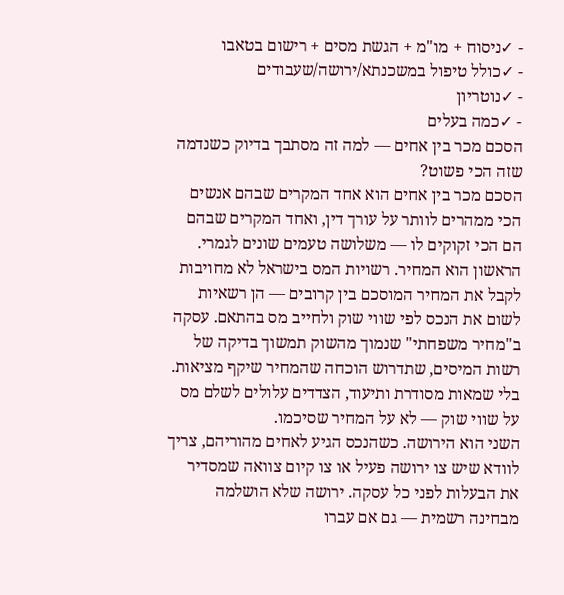- ✓ניסוח + מו"מ + הגשת מסים + רישום בטאבו
- ✓כולל טיפול במשכנתא/ירושה/שעבודים
- ✓נוטריון
- ✓כמה בעלים
הסכם מכר בין אחים — למה זה מסתבך בדיוק כשנדמה שזה הכי פשוט?
הסכם מכר בין אחים הוא אחד המקרים שבהם אנשים הכי ממהרים לוותר על עורך דין, ואחד המקרים שבהם הם הכי זקוקים לו — משלושה טעמים שונים לגמרי.
הראשון הוא המחיר. רשויות המס בישראל לא מחויבות לקבל את המחיר המוסכם בין קרובים — הן רשאיות לשום את הנכס לפי שווי שוק ולחייב מס בהתאם. עסקה ב"מחיר משפחתי" שנמוך מהשוק תמשוך בדיקה של רשות המיסים, שתדרוש הוכחה שהמחיר שיקף מציאות. בלי שמאות מסודרת ותיעוד, הצדדים עלולים לשלם מס על שווי שוק — לא על המחיר שסיכמו.
השני הוא הירושה. כשהנכס הגיע לאחים מהוריהם, צריך לוודא שיש צו ירושה פעיל או צו קיום צוואה שמסדיר את הבעלות לפני כל עסקה. ירושה שלא הושלמה מבחינה רשמית — גם אם עברו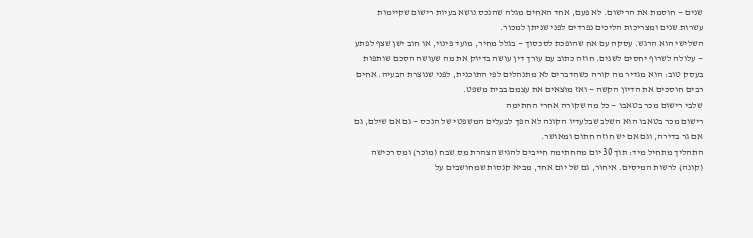שנים — חוסמת את הרישום. לא פעם, אחד האחים מגלה שהנכס נושא בעיות רישום שקיימות עשרות שנים ומצריכות הליכים נפרדים לפני שניתן למכור.
השלישי הוא הרגש. עסקה עם אח שהופכת לסכסוך — בגלל מחיר, מועד פינוי, או חוב ישן שצף לפתע — עלולה לשרוף יחסים לשנים. חוזה כתוב עם עורך דין עושה בדיוק את מה שעושה הסכם שותפות בעסק טוב: הוא מגדיר מה קורה כשהדברים לא מתנהלים לפי התוכנית, לפני שנוצרת הבעיה. אחים רבים חוסכים את הדיון הקשה — ואז מוצאים את עצמם בבית משפט.
שלבי רישום מכר בטאבו — כל מה שקורה אחרי החתימה
רישום מכר בטאבו הוא השלב שבלעדיו הקונה לא הפך לבעלים המשפטי של הנכס — גם אם שילם, גם אם גר בדירה, וגם אם יש חוזה חתום ומאושר.
התהליך מתחיל מיד: תוך 30 יום מהחתימה חייבים להגיש הצהרת מס שבח (מוכר) ומס רכישה (קונה) לרשות המיסים. איחור, גם של יום אחד, מביא קנסות שמחושבים על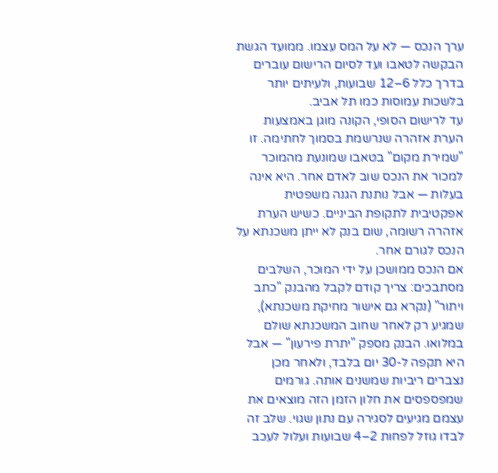ערך הנכס — לא על המס עצמו. ממועד הגשת הבקשה לטאבו ועד לסיום הרישום עוברים בדרך כלל 6–12 שבועות, ולעיתים יותר בלשכות עמוסות כמו תל אביב.
עד לרישום הסופי, הקונה מוגן באמצעות הערת אזהרה שנרשמת בסמוך לחתימה. זו "שמירת מקום" בטאבו שמונעת מהמוכר למכור את הנכס שוב לאדם אחר. היא אינה בעלות — אבל נותנת הגנה משפטית אפקטיבית לתקופת הביניים. כשיש הערת אזהרה רשומה, שום בנק לא ייתן משכנתא על הנכס לגורם אחר.
אם הנכס ממושכן על ידי המוכר, השלבים מסתבכים: צריך קודם לקבל מהבנק "כתב ויתור" (נקרא גם אישור מחיקת משכנתא), שמגיע רק לאחר שחוב המשכנתא שולם במלואו. הבנק מספק "יתרת פירעון" — אבל היא תקפה ל-30 יום בלבד, ולאחר מכן נצברים ריביות שמשנים אותה. גורמים שמפספסים את חלון הזמן הזה מוצאים את עצמם מגיעים לסגירה עם נתון שגוי. שלב זה לבדו גוזל לפחות 2–4 שבועות ועלול לעכב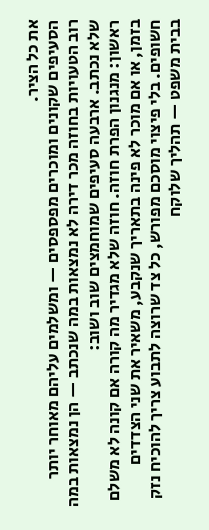את כל הציר.
הסעיפים שקונים ומוכרים מפספסים — ומשלמים עליהם מאוחר יותר
רוב הטעויות בחוזה מכר דירה לא נמצאות במה שנכתב — הן נמצאות במה שלא נכתב. ארבעה סעיפים שמוחמצים שוב ושוב:
ראשון: מנגנון הפרת חוזה. חוזה שלא מגדיר מה קורה אם קונה לא משלם בזמן, או אם מוכר לא פינה בתאריך שנקבע, משאיר את שני הצדדים חשופים. בלי פיצוי מוסכם מפורש, כל צד שרוצה לתבוע צריך להוכיח נזק בבית משפט — תהליך שלוקח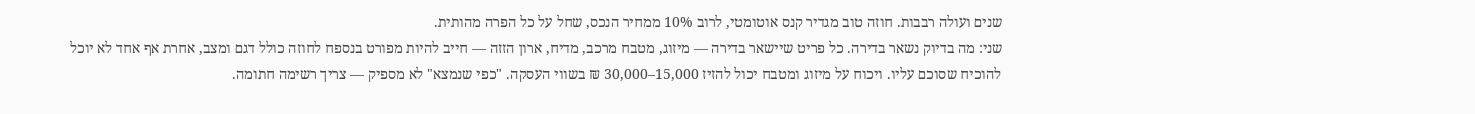שנים ועולה רבבות. חוזה טוב מגדיר קנס אוטומטי, לרוב 10% ממחיר הנכס, שחל על כל הפרה מהותית.
שני: מה בדיוק נשאר בדירה. כל פריט שיישאר בדירה — מיזוג, מטבח מרכב, מדיח, ארון הזזה — חייב להיות מפורט בנספח לחוזה כולל דגם ומצב, אחרת אף אחד לא יוכל להוכיח שסוכם עליו. ויכוח על מיזוג ומטבח יכול להזיז 15,000–30,000 ₪ בשווי העסקה. "כפי שנמצא" לא מספיק — צריך רשימה חתומה.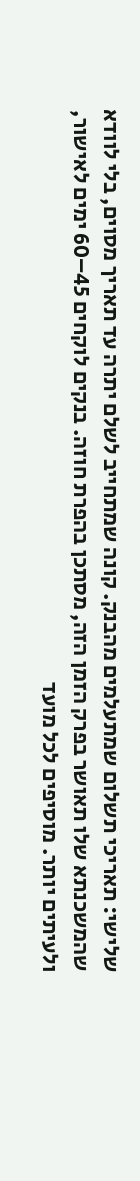שלישי: תאריכי תשלום שמתעלמים מהבנק. קונה שמתחייב לשלם יתרה עד תאריך מסוים, בלי לוודא שהמשכנתא שלו תאושר בפרק הזמן הזה, מסתכן בהפרת חוזה. בנקים לוקחים 45–60 ימים לאישור, ולעיתים יותר. מוסיפים לכל מועד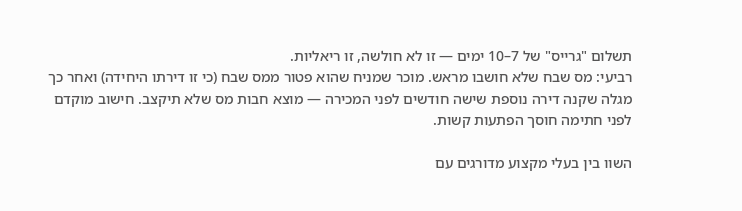תשלום "גרייס" של 7–10 ימים — זו לא חולשה, זו ריאליות.
רביעי: מס שבח שלא חושבו מראש. מוכר שמניח שהוא פטור ממס שבח (כי זו דירתו היחידה) ואחר כך מגלה שקנה דירה נוספת שישה חודשים לפני המכירה — מוצא חבות מס שלא תיקצב. חישוב מוקדם לפני חתימה חוסך הפתעות קשות.

השוו בין בעלי מקצוע מדורגים עם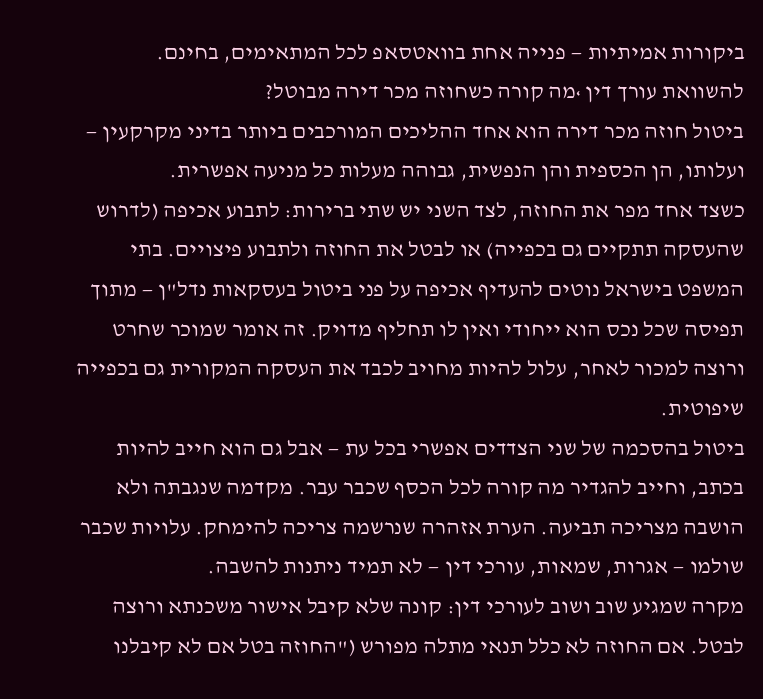ביקורות אמיתיות — פנייה אחת בוואטסאפ לכל המתאימים, בחינם.
להשוואת עורך דין ›מה קורה כשחוזה מכר דירה מבוטל?
ביטול חוזה מכר דירה הוא אחד ההליכים המורכבים ביותר בדיני מקרקעין — ועלותו, הן הכספית והן הנפשית, גבוהה מעלות כל מניעה אפשרית.
כשצד אחד מפר את החוזה, לצד השני יש שתי ברירות: לתבוע אכיפה (לדרוש שהעסקה תתקיים גם בכפייה) או לבטל את החוזה ולתבוע פיצויים. בתי המשפט בישראל נוטים להעדיף אכיפה על פני ביטול בעסקאות נדל"ן — מתוך תפיסה שכל נכס הוא ייחודי ואין לו תחליף מדויק. זה אומר שמוכר שחרט ורוצה למכור לאחר, עלול להיות מחויב לכבד את העסקה המקורית גם בכפייה שיפוטית.
ביטול בהסכמה של שני הצדדים אפשרי בכל עת — אבל גם הוא חייב להיות בכתב, וחייב להגדיר מה קורה לכל הכסף שכבר עבר. מקדמה שנגבתה ולא הושבה מצריכה תביעה. הערת אזהרה שנרשמה צריכה להימחק. עלויות שכבר שולמו — אגרות, שמאות, עורכי דין — לא תמיד ניתנות להשבה.
מקרה שמגיע שוב ושוב לעורכי דין: קונה שלא קיבל אישור משכנתא ורוצה לבטל. אם החוזה לא כלל תנאי מתלה מפורש ("החוזה בטל אם לא קיבלנו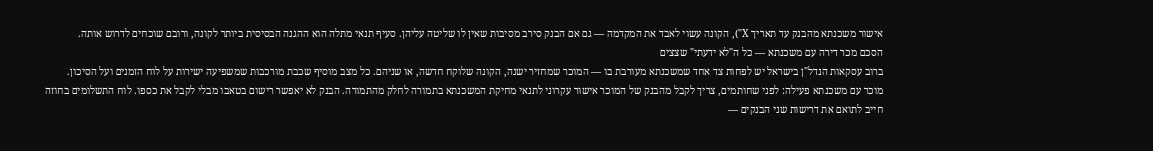אישור משכנתא מהבנק עד תאריך X"), הקונה עשוי לאבד את המקדמה — גם אם הבנק סירב מסיבות שאין לו שליטה עליהן. סעיף תנאי מתלה הוא ההגנה הבסיסית ביותר לקונה, ורובם שוכחים לדרוש אותה.
הסכם מכר דירה עם משכנתא — כל ה"לא ידעתי" שצצים
ברוב עסקאות הנדל"ן בישראל יש לפחות צד אחד שמשכנתא מעורבת בו — המוכר שמחזיר ישנה, הקונה שלוקח חדשה, או שניהם. כל מצב מוסיף שכבת מורכבות שמשפיעה ישירות על לוח הזמנים ועל הסיכון.
מוכר עם משכנתא פעילה: לפני שחותמים, צריך לקבל מהבנק של המוכר אישור עקרוני לתנאי מחיקת המשכנתא בתמורה לחלק מהתמורה. הבנק לא יאפשר רישום בטאבו מבלי לקבל את כספו. לוח התשלומים בחוזה חייב לתואם את דרישות שני הבנקים —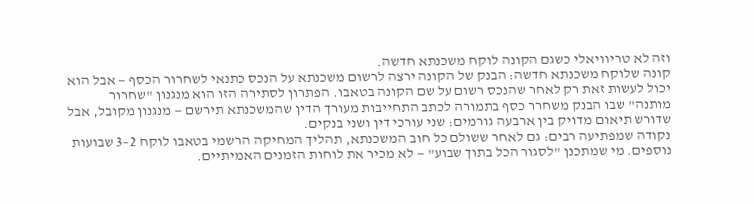וזה לא טריוויאלי כשגם הקונה לוקח משכנתא חדשה.
קונה שלוקח משכנתא חדשה: הבנק של הקונה ירצה לרשום משכנתא על הנכס כתנאי לשחרור הכסף — אבל הוא יכול לעשות זאת רק לאחר שהנכס רשום על שם הקונה בטאבו. הפתרון לסתירה הזו הוא מנגנון "שחרור מותנה" שבו הבנק משחרר כסף בתמורה לכתב התחייבות מעורך הדין שהמשכנתא תירשם — מנגנון מקובל, אבל שדורש תיאום מדויק בין ארבעה גורמים: שני עורכי דין ושני בנקים.
נקודה שמפתיעה רבים: גם לאחר ששולם כל חוב המשכנתא, תהליך המחיקה הרשמי בטאבו לוקח 2–3 שבועות נוספים. מי שמתכנן "לסגור הכל בתוך שבוע" — לא מכיר את לוחות הזמנים האמיתיים.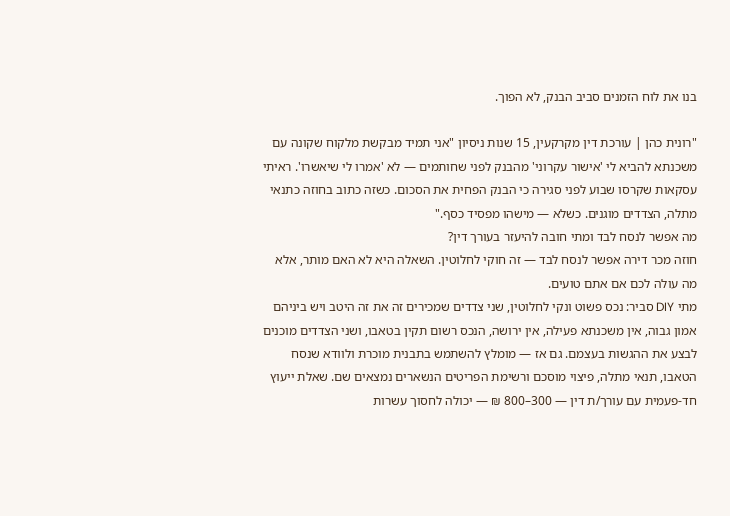בנו את לוח הזמנים סביב הבנק, לא הפוך.

"רונית כהן | עורכת דין מקרקעין, 15 שנות ניסיון "אני תמיד מבקשת מלקוח שקונה עם משכנתא להביא לי 'אישור עקרוני' מהבנק לפני שחותמים — לא 'אמרו לי שיאשרו'. ראיתי עסקאות שקרסו שבוע לפני סגירה כי הבנק הפחית את הסכום. כשזה כתוב בחוזה כתנאי מתלה, הצדדים מוגנים. כשלא — מישהו מפסיד כסף."
מה אפשר לנסח לבד ומתי חובה להיעזר בעורך דין?
חוזה מכר דירה אפשר לנסח לבד — זה חוקי לחלוטין. השאלה היא לא האם מותר, אלא מה עולה לכם אם אתם טועים.
מתי DIY סביר: נכס פשוט ונקי לחלוטין, שני צדדים שמכירים זה את זה היטב ויש ביניהם אמון גבוה, אין משכנתא פעילה, אין ירושה, הנכס רשום תקין בטאבו, ושני הצדדים מוכנים לבצע את ההגשות בעצמם. גם אז — מומלץ להשתמש בתבנית מוכרת ולוודא שנסח הטאבו, תנאי מתלה, פיצוי מוסכם ורשימת הפריטים הנשארים נמצאים שם. שאלת ייעוץ חד-פעמית עם עורך/ת דין — 300–800 ₪ — יכולה לחסוך עשרות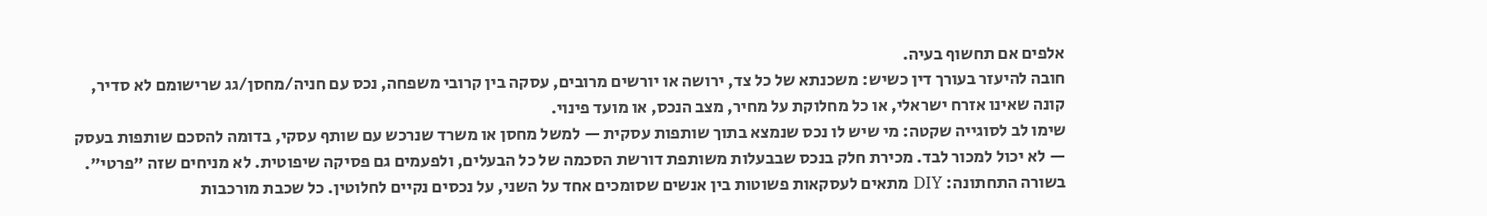אלפים אם תחשוף בעיה.
חובה להיעזר בעורך דין כשיש: משכנתא של כל צד, ירושה או יורשים מרובים, עסקה בין קרובי משפחה, נכס עם חניה/מחסן/גג שרישומם לא סדיר, קונה שאינו אזרח ישראלי, או כל מחלוקת על מחיר, מצב הנכס, או מועד פינוי.
שימו לב לסוגייה שקטה: מי שיש לו נכס שנמצא בתוך שותפות עסקית — למשל מחסן או משרד שנרכש עם שותף עסקי, בדומה להסכם שותפות בעסק — לא יכול למכור לבד. מכירת חלק בנכס שבבעלות משותפת דורשת הסכמה של כל הבעלים, ולפעמים גם פסיקה שיפוטית. לא מניחים שזה "פרטי".
בשורה התחתונה: DIY מתאים לעסקאות פשוטות בין אנשים שסומכים אחד על השני, על נכסים נקיים לחלוטין. כל שכבת מורכבות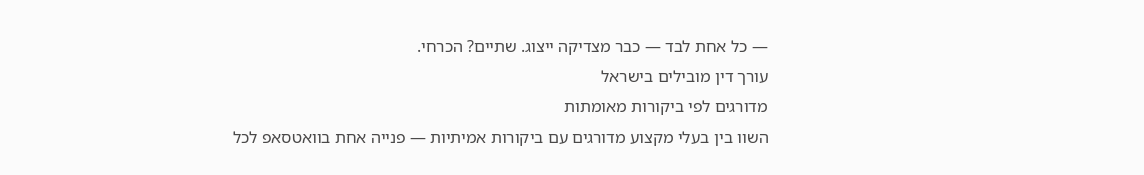— כל אחת לבד — כבר מצדיקה ייצוג. שתיים? הכרחי.
עורך דין מובילים בישראל
מדורגים לפי ביקורות מאומתות
השוו בין בעלי מקצוע מדורגים עם ביקורות אמיתיות — פנייה אחת בוואטסאפ לכל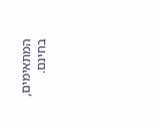המתאימים, בחינם.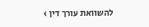להשוואת עורך דין ›